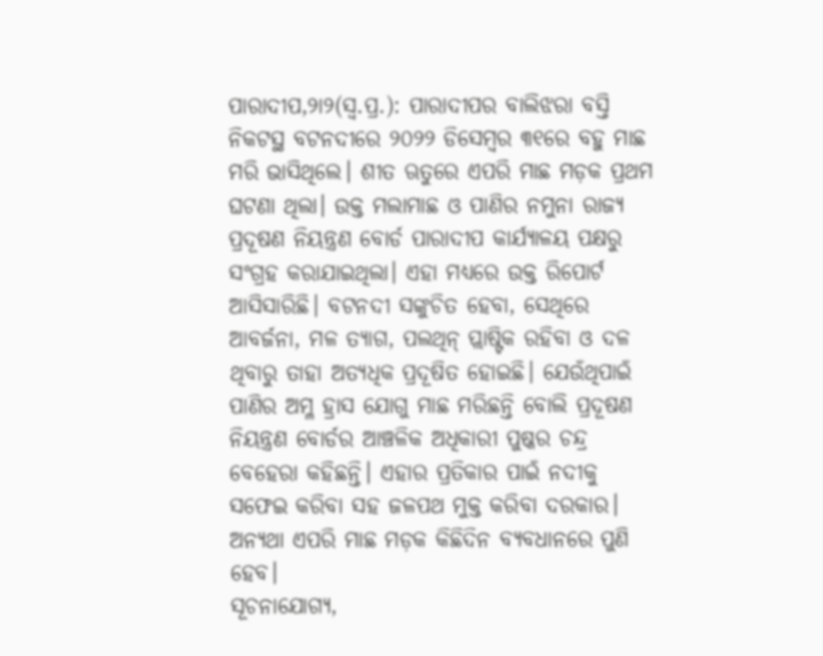ପାରାଦୀପ,୨ା୨(ସ୍ବ.ପ୍ର.): ପାରାଦୀପର ବାଲିଝରା ବସ୍ତି ନିକଟସ୍ଥ ବଟନଦୀରେ ୨୦୨୨ ଡିସେମ୍ବର ୩୧ରେ ବହୁ ମାଛ ମରି ଭାସିଥିଲେ। ଶୀତ ଋତୁରେ ଏପରି ମାଛ ମଡ଼କ ପ୍ରଥମ ଘଟଣା ଥିଲା। ଉକ୍ତ ମଲାମାଛ ଓ ପାଣିର ନମୁନା ରାଜ୍ୟ ପ୍ରଦୂଷଣ ନିୟନ୍ତ୍ରଣ ବୋର୍ଡ ପାରାଦୀପ କାର୍ଯ୍ୟାଳୟ ପକ୍ଷରୁ ସଂଗ୍ରହ କରାଯାଇଥିଲା। ଏହା ମଧ୍ୟରେ ଉକ୍ତ ରିପୋର୍ଟ ଆସିସାରିଛି। ବଟନଦୀ ସଙ୍କୁଚିତ ହେବା, ସେଥିରେ ଆବର୍ଜନା, ମଳ ତ୍ୟାଗ, ପଲଥିନ୍ ପ୍ଲାଷ୍ଟିକ ରହିବା ଓ ଦଳ ଥିବାରୁ ତାହା ଅତ୍ୟଧିକ ପ୍ରଦୂଷିତ ହୋଇଛି। ଯେଉଁଥିପାଇଁ ପାଣିର ଅମ୍ଳ ହ୍ରାସ ଯୋଗୁ ମାଛ ମରିଛନ୍ତି ବୋଲି ପ୍ରଦୂଷଣ ନିୟନ୍ତ୍ରଣ ବୋର୍ଡର ଆଞ୍ଚଳିକ ଅଧିକାରୀ ପୁଷ୍କର ଚନ୍ଦ୍ର ବେହେରା କହିଛନ୍ତି। ଏହାର ପ୍ରତିକାର ପାଇଁ ନଦୀକୁ ସଫେଇ କରିବା ସହ ଜଳପଥ ମୁକ୍ତ କରିବା ଦରକାର। ଅନ୍ୟଥା ଏପରି ମାଛ ମଡ଼କ କିଛିଦିନ ବ୍ୟବଧାନରେ ପୁଣି ହେବ।
ସୂଚନାଯୋଗ୍ୟ,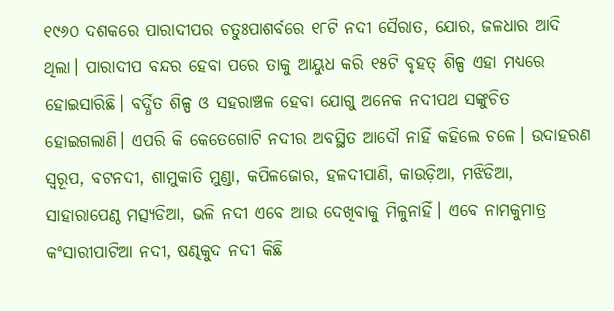୧୯୬୦ ଦଶକରେ ପାରାଦୀପର ଚତୁଃପାଶର୍ବରେ ୧୮ଟି ନଦୀ ସୈରାତ, ଯୋର, ଜଳଧାର ଆଦି ଥିଲା। ପାରାଦୀପ ବନ୍ଦର ହେବା ପରେ ତାକୁ ଆୟୁଧ କରି ୧୫ଟି ବୃହତ୍ ଶିଳ୍ପ ଏହା ମଧ୍ୟରେ ହୋଇସାରିଛି। ବର୍ଦ୍ଧିତ ଶିଳ୍ପ ଓ ସହରାଞ୍ଚଳ ହେବା ଯୋଗୁ ଅନେକ ନଦୀପଥ ସଙ୍କୁଚିତ ହୋଇଗଲାଣି। ଏପରି କି କେତେଗୋଟି ନଦୀର ଅବସ୍ଥିତ ଆଦୌ ନାହିଁ କହିଲେ ଚଳେ। ଉଦାହରଣ ସ୍ବରୂପ, ବଟନଦୀ, ଶାମୁକାତି ମୁଣ୍ଡା, କପିଳଜୋର, ହଳଦୀପାଣି, କାଉଡ଼ିଆ, ମଝିଡିଆ, ସାହାରାପେଣ୍ଠ ମତ୍ସ୍ୟଡିଆ, ଭଳି ନଦୀ ଏବେ ଆଉ ଦେଖିବାକୁ ମିଳୁନାହିଁ। ଏବେ ନାମକୁମାତ୍ର କଂସାରୀପାଟିଆ ନଦୀ, ଷଣ୍ଢକୁଦ ନଦୀ କିଛି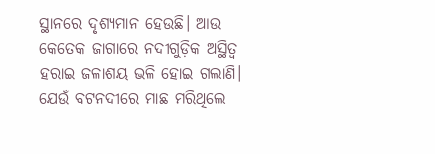ସ୍ଥାନରେ ଦୃଶ୍ୟମାନ ହେଉଛି। ଆଉ କେତେକ ଜାଗାରେ ନଦୀଗୁଡ଼ିକ ଅସ୍ଥିତ୍ୱ ହରାଇ ଜଳାଶୟ ଭଳି ହୋଇ ଗଲାଣି। ଯେଉଁ ବଟନଦୀରେ ମାଛ ମରିଥିଲେ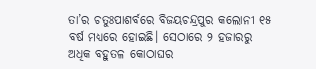ତା’ର ଚତୁଃପାଶର୍ବରେ ବିଜୟଚନ୍ଦ୍ରପୁର କଲୋନୀ ୧୫ ବର୍ଷ ମଧ୍ୟରେ ହୋଇଛି। ସେଠାରେ ୨ ହଜାରରୁ ଅଧିକ ବହୁତଳ କୋଠାଘର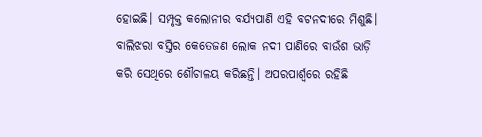ହୋଇଛି। ସମ୍ପୃକ୍ତ କଲୋନୀର ବର୍ଯ୍ୟପାଣି ଏହି ବଟନଦୀରେ ମିଶୁଛି।
ବାଲିଝରା ବସ୍ତିର କେତେଜଣ ଲୋକ ନଦୀ ପାଣିରେ ବାଉଁଶ ଭାଡ଼ି କରି ସେଥିରେ ଶୌଚାଳୟ କରିଛନ୍ତି। ଅପରପାର୍ଶ୍ୱରେ ରହିଛି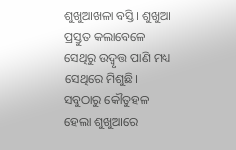ଶୁଖୁଆଖଳା ବସ୍ତି। ଶୁଖୁଆ ପ୍ରସ୍ତୁତ କଲାବେଳେ ସେଥିରୁ ଉଦ୍ବୃତ୍ତ ପାଣି ମଧ୍ୟ ସେଥିରେ ମିଶୁଛି। ସବୁଠାରୁ କୌତୁହଳ ହେଲା ଶୁଖୁଆରେ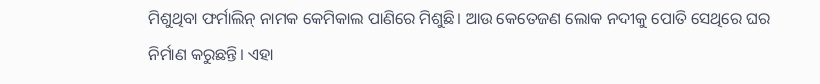ମିଶୁଥିବା ଫର୍ମାଲିନ୍ ନାମକ କେମିକାଲ ପାଣିରେ ମିଶୁଛି। ଆଉ କେତେଜଣ ଲୋକ ନଦୀକୁ ପୋତି ସେଥିରେ ଘର ନିର୍ମାଣ କରୁଛନ୍ତି। ଏହା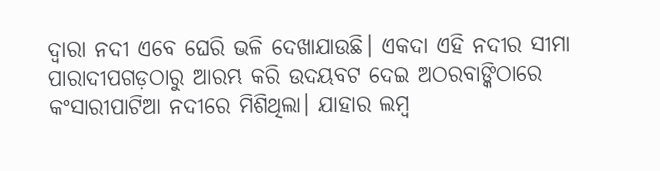ଦ୍ୱାରା ନଦୀ ଏବେ ଘେରି ଭଳି ଦେଖାଯାଉଛି। ଏକଦା ଏହି ନଦୀର ସୀମା ପାରାଦୀପଗଡ଼ଠାରୁ ଆରମ୍ଭ କରି ଉଦୟବଟ ଦେଇ ଅଠରବାଙ୍କିଠାରେ କଂସାରୀପାଟିଆ ନଦୀରେ ମିଶିଥିଲା। ଯାହାର ଲମ୍ବ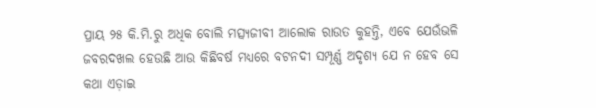ପ୍ରାୟ ୨୫ କି.ମି.ରୁ ଅଧିକ ବୋଲି ମତ୍ସ୍ୟଜୀବୀ ଆଲୋକ ରାଉତ କୁହନ୍ତି, ଏବେ ଯେଉଁଭଳି ଜବରଦଖଲ ହେଉଛି ଆଉ କିଛିବର୍ଷ ମଧ୍ୟରେ ବଟନଦୀ ସମ୍ପୂର୍ଣ୍ଣ ଅଦୃଶ୍ୟ ଯେ ନ ହେବ ସେ କଥା ଏଡ଼ାଇ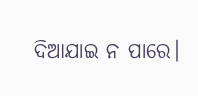ଦିଆଯାଇ ନ ପାରେ।